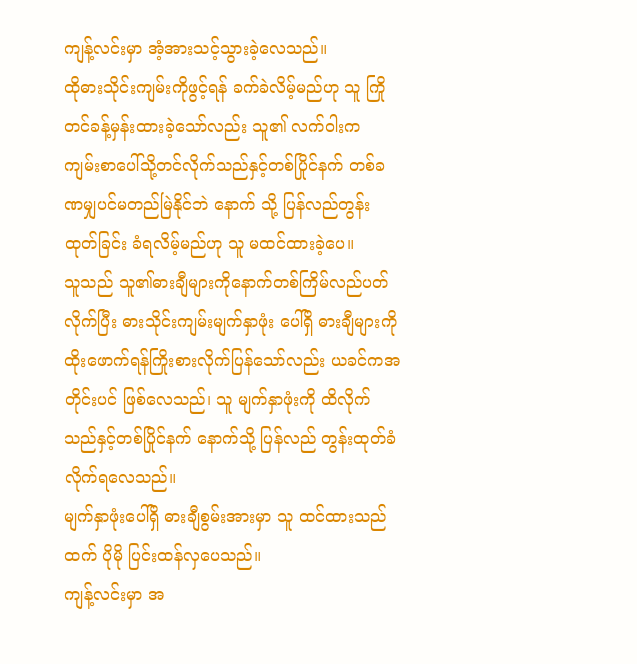ကျန့်လင်းမှာ အံ့အားသင့်သွားခဲ့လေသည်။
ထိုဓားသိုင်းကျမ်းကိုဖွင့်ရန် ခက်ခဲလိမ့်မည်ဟု သူ ကြိုတင်ခန့်မှန်းထားခဲ့သော်လည်း သူ၏ လက်ဝါးက ကျမ်းစာပေါ်သို့တင်လိုက်သည်နှင့်တစ်ပြိုင်နက် တစ်ခဏမျှပင်မတည်မြဲနိုင်ဘဲ နောက် သို့ ပြန်လည်တွန်းထုတ်ခြင်း ခံရလိမ့်မည်ဟု သူ မထင်ထားခဲ့ပေ။
သူသည် သူ၏ဓားချီများကိုနောက်တစ်ကြိမ်လည်ပတ်လိုက်ပြီး ဓားသိုင်းကျမ်းမျက်နှာဖုံး ပေါ်ရှိ ဓားချီများကို ထိုးဖောက်ရန်ကြိုးစားလိုက်ပြန်သော်လည်း ယခင်ကအတိုင်းပင် ဖြစ်လေသည်၊ သူ မျက်နှာဖုံးကို ထိလိုက်သည်နှင့်တစ်ပြိုင်နက် နောက်သို့ ပြန်လည် တွန်းထုတ်ခံလိုက်ရလေသည်။
မျက်နှာဖုံးပေါ်ရှိ ဓားချီစွမ်းအားမှာ သူ ထင်ထားသည်ထက် ပိုမို ပြင်းထန်လှပေသည်။
ကျန့်လင်းမှာ အ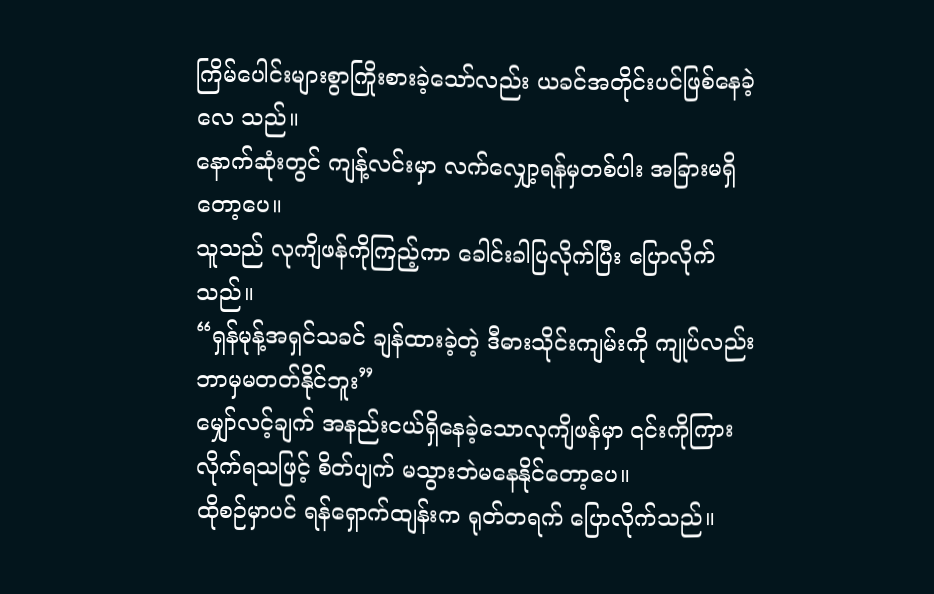ကြိမ်ပေါင်းများစွာကြိုးစားခဲ့သော်လည်း ယခင်အတိုင်းပင်ဖြစ်နေခဲ့လေ သည်။
နောက်ဆုံးတွင် ကျန့်လင်းမှာ လက်လျှော့ရန်မှတစ်ပါး အခြားမရှိတော့ပေ။
သူသည် လုကျိဖန်ကိုကြည့်ကာ ခေါင်းခါပြလိုက်ပြီး ပြောလိုက်သည်။
“ရှန်မုန့်အရှင်သခင် ချန်ထားခဲ့တဲ့ ဒီဓားသိုင်းကျမ်းကို ကျုပ်လည်း ဘာမှမတတ်နိုင်ဘူး”
မျှော်လင့်ချက် အနည်းငယ်ရှိနေခဲ့သောလုကျိဖန်မှာ ၎င်းကိုကြားလိုက်ရသဖြင့် စိတ်ပျက် မသွားဘဲမနေနိုင်တော့ပေ။
ထိုစဉ်မှာပင် ရန်ရှောက်ထျန်းက ရုတ်တရက် ပြောလိုက်သည်။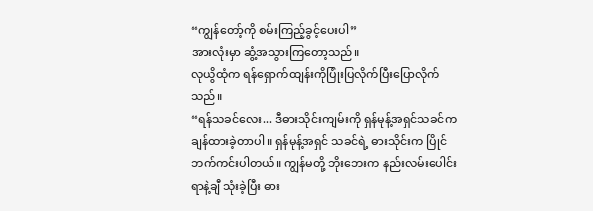“ကျွန်တော့်ကို စမ်းကြည့်ခွင့်ပေးပါ”
အားလုံးမှာ ဆွံ့အသွားကြတော့သည်။
လုယွိထုံက ရန်ရှောက်ထျန်းကိုပြုံးပြလိုက်ပြီးပြောလိုက်သည်။
“ရန်သခင်လေး... ဒီဓားသိုင်းကျမ်းကို ရှန်မုန့်အရှင်သခင်က ချန်ထားခဲ့တာပါ။ ရှန်မုန့်အရှင် သခင်ရဲ့ ဓားသိုင်းက ပြိုင်ဘက်ကင်းပါတယ်။ ကျွန်မတို့ ဘိုးဘေးက နည်းလမ်းပေါင်း ရာနဲ့ချီ သုံးခဲ့ပြီး ဓား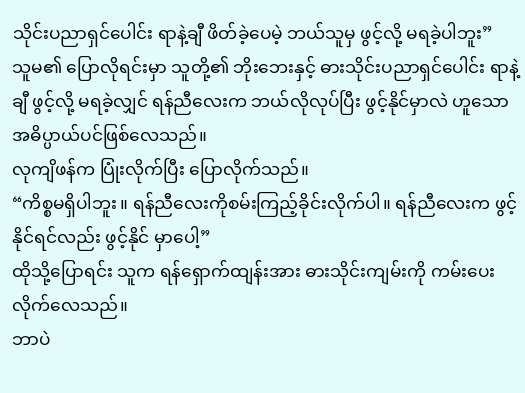သိုင်းပညာရှင်ပေါင်း ရာနဲ့ချီ ဖိတ်ခဲ့ပေမဲ့ ဘယ်သူမှ ဖွင့်လို့ မရခဲ့ပါဘူး”
သူမ၏ ပြောလိုရင်းမှာ သူတို့၏ ဘိုးဘေးနှင့် ဓားသိုင်းပညာရှင်ပေါင်း ရာနဲ့ချီ ဖွင့်လို့ မရခဲ့လျှင် ရန်ညီလေးက ဘယ်လိုလုပ်ပြီး ဖွင့်နိုင်မှာလဲ ဟူသော အဓိပ္ပာယ်ပင်ဖြစ်လေသည်။
လုကျိဖန်က ပြုံးလိုက်ပြီး ပြောလိုက်သည်။
“ကိစ္စမရှိပါဘူး။ ရန်ညီလေးကိုစမ်းကြည့်ခိုင်းလိုက်ပါ။ ရန်ညီလေးက ဖွင့်နိုင်ရင်လည်း ဖွင့်နိုင် မှာပေါ့”
ထိုသို့ပြောရင်း သူက ရန်ရှောက်ထျန်းအား ဓားသိုင်းကျမ်းကို ကမ်းပေးလိုက်လေသည်။
ဘာပဲ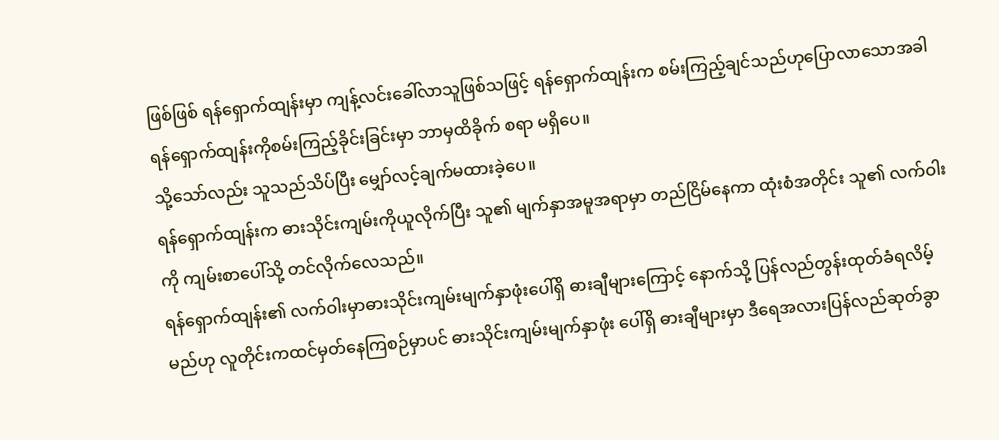ဖြစ်ဖြစ် ရန်ရှောက်ထျန်းမှာ ကျန့်လင်းခေါ်လာသူဖြစ်သဖြင့် ရန်ရှောက်ထျန်းက စမ်းကြည့်ချင်သည်ဟုပြောလာသောအခါ ရန်ရှောက်ထျန်းကိုစမ်းကြည့်ခိုင်းခြင်းမှာ ဘာမှထိခိုက် စရာ မရှိပေ။
သို့သော်လည်း သူသည်သိပ်ပြီး မျှော်လင့်ချက်မထားခဲ့ပေ။
ရန်ရှောက်ထျန်းက ဓားသိုင်းကျမ်းကိုယူလိုက်ပြီး သူ၏ မျက်နှာအမူအရာမှာ တည်ငြိမ်နေကာ ထုံးစံအတိုင်း သူ၏ လက်ဝါးကို ကျမ်းစာပေါ်သို့ တင်လိုက်လေသည်။
ရန်ရှောက်ထျန်း၏ လက်ဝါးမှာဓားသိုင်းကျမ်းမျက်နှာဖုံးပေါ်ရှိ ဓားချီများကြောင့် နောက်သို့ ပြန်လည်တွန်းထုတ်ခံရလိမ့်မည်ဟု လူတိုင်းကထင်မှတ်နေကြစဉ်မှာပင် ဓားသိုင်းကျမ်းမျက်နှာဖုံး ပေါ်ရှိ ဓားချီများမှာ ဒီရေအလားပြန်လည်ဆုတ်ခွာ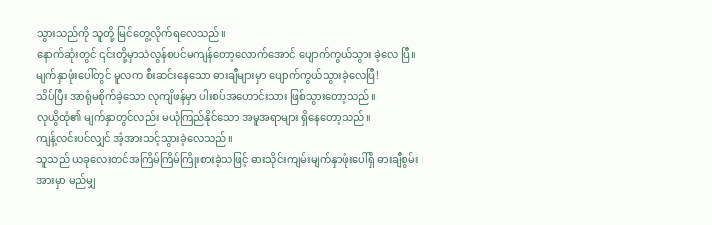သွားသည်ကို သူတို့ မြင်တွေ့လိုက်ရလေသည်။
နောက်ဆုံးတွင် ၎င်းတို့မှာသဲလွန်စပင်မကျန်တော့လောက်အောင် ပျောက်ကွယ်သွား ခဲ့လေ ပြီ။
မျက်နှာဖုံးပေါ်တွင် မူလက စီးဆင်းနေသော ဓားချီများမှာ ပျောက်ကွယ်သွားခဲ့လေပြီ!
သိပ်ပြီး အာရုံမစိုက်ခဲ့သော လုကျိဖန်မှာ ပါးစပ်အဟောင်းသား ဖြစ်သွားတော့သည်။
လုယွိထုံ၏ မျက်နှာတွင်လည်း မယုံကြည်နိုင်သော အမူအရာများ ရှိနေတော့သည်။
ကျန့်လင်းပင်လျှင် အံ့အားသင့်သွားခဲ့လေသည်။
သူသည် ယခုလေးတင်အကြိမ်ကြိမ်ကြိုးစားခဲ့သဖြင့် ဓားသိုင်းကျမ်းမျက်နှာဖုံးပေါ်ရှိ ဓားချီစွမ်းအားမှာ မည်မျှ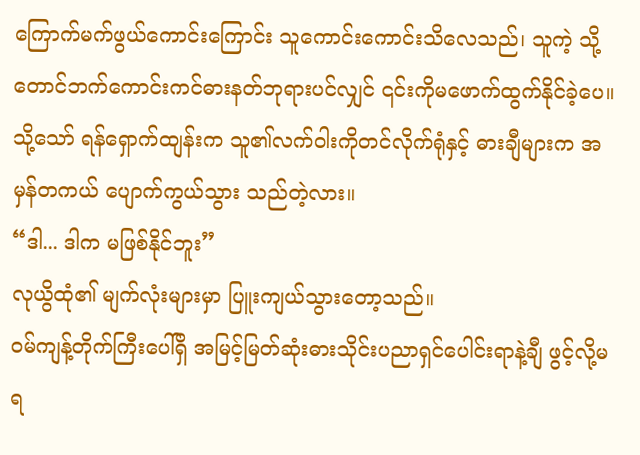ကြောက်မက်ဖွယ်ကောင်းကြောင်း သူကောင်းကောင်းသိလေသည်၊ သူကဲ့ သို့ တောင်ဘက်ကောင်းကင်ဓားနတ်ဘုရားပင်လျှင် ၎င်းကိုမဖောက်ထွက်နိုင်ခဲ့ပေ။ သို့သော် ရန်ရှောက်ထျန်းက သူ၏လက်ဝါးကိုတင်လိုက်ရုံနှင့် ဓားချီများက အမှန်တကယ် ပျောက်ကွယ်သွား သည်တဲ့လား။
“ဒါ... ဒါက မဖြစ်နိုင်ဘူး”
လုယွိထုံ၏ မျက်လုံးများမှာ ပြူးကျယ်သွားတော့သည်။
ဝမ်ကျန့်တိုက်ကြီးပေါ်ရှိ အမြင့်မြတ်ဆုံးဓားသိုင်းပညာရှင်ပေါင်းရာနဲ့ချီ ဖွင့်လို့မရ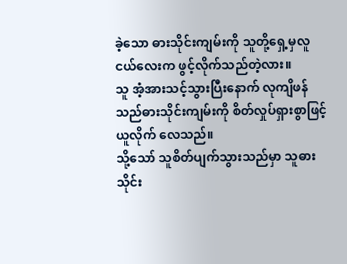ခဲ့သော ဓားသိုင်းကျမ်းကို သူတို့ရှေ့မှလူငယ်လေးက ဖွင့်လိုက်သည်တဲ့လား။
သူ အံ့အားသင့်သွားပြီးနောက် လုကျိဖန်သည်ဓားသိုင်းကျမ်းကို စိတ်လှုပ်ရှားစွာဖြင့် ယူလိုက် လေသည်။
သို့သော် သူစိတ်ပျက်သွားသည်မှာ သူဓားသိုင်း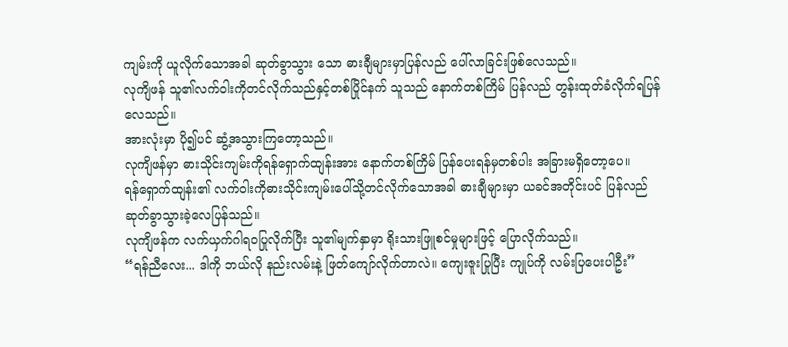ကျမ်းကို ယူလိုက်သောအခါ ဆုတ်ခွာသွား သော ဓားချီများမှာပြန်လည် ပေါ်လာခြင်းဖြစ်လေသည်။
လုကျိဖန် သူ၏လက်ဝါးကိုတင်လိုက်သည်နှင့်တစ်ပြိုင်နက် သူသည် နောက်တစ်ကြိမ် ပြန်လည် တွန်းထုတ်ခံလိုက်ရပြန်လေသည်။
အားလုံးမှာ ပို၍ပင် ဆွံ့အသွားကြတော့သည်။
လုကျိဖန်မှာ ဓားသိုင်းကျမ်းကိုရန်ရှောက်ထျန်းအား နောက်တစ်ကြိမ် ပြန်ပေးရန်မှတစ်ပါး အခြားမရှိတော့ပေ။
ရန်ရှောက်ထျန်း၏ လက်ဝါးကိုဓားသိုင်းကျမ်းပေါ်သို့တင်လိုက်သောအခါ ဓားချီများမှာ ယခင်အတိုင်းပင် ပြန်လည် ဆုတ်ခွာသွားခဲ့လေပြန်သည်။
လုကျိဖန်က လက်ယှက်ဂါရဝပြုလိုက်ပြီး သူ၏မျက်နှာမှာ ရိုးသားဖြူစင်မှုများဖြင့် ပြောလိုက်သည်။
“ရန်ညီလေး... ဒါကို ဘယ်လို နည်းလမ်းနဲ့ ဖြတ်ကျော်လိုက်တာလဲ။ ကျေးဇူးပြုပြီး ကျုပ်ကို လမ်းပြပေးပါဦး”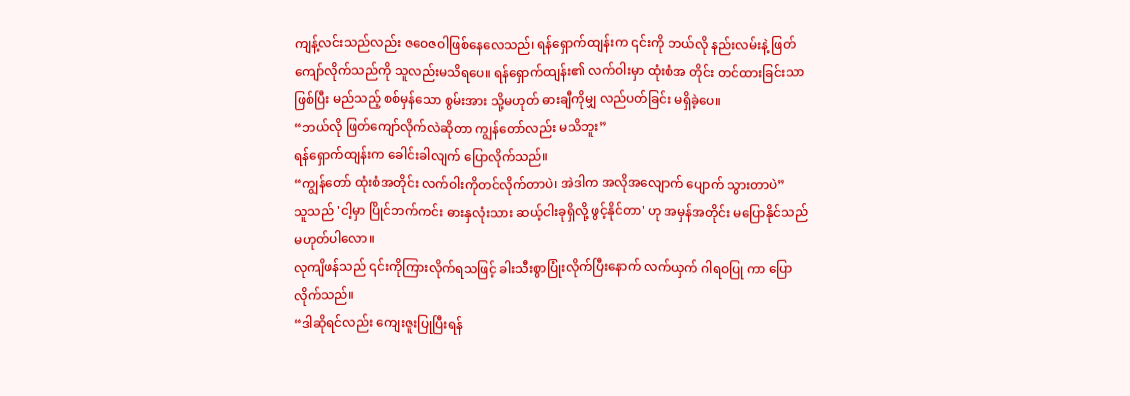ကျန့်လင်းသည်လည်း ဇဝေဇဝါဖြစ်နေလေသည်၊ ရန်ရှောက်ထျန်းက ၎င်းကို ဘယ်လို နည်းလမ်းနဲ့ ဖြတ်ကျော်လိုက်သည်ကို သူလည်းမသိရပေ။ ရန်ရှောက်ထျန်း၏ လက်ဝါးမှာ ထုံးစံအ တိုင်း တင်ထားခြင်းသာဖြစ်ပြီး မည်သည့် စစ်မှန်သော စွမ်းအား သို့မဟုတ် ဓားချီကိုမျှ လည်ပတ်ခြင်း မရှိခဲ့ပေ။
“ဘယ်လို ဖြတ်ကျော်လိုက်လဲဆိုတာ ကျွန်တော်လည်း မသိဘူး”
ရန်ရှောက်ထျန်းက ခေါင်းခါလျက် ပြောလိုက်သည်။
“ကျွန်တော် ထုံးစံအတိုင်း လက်ဝါးကိုတင်လိုက်တာပဲ၊ အဲဒါက အလိုအလျောက် ပျောက် သွားတာပဲ”
သူသည် 'ငါ့မှာ ပြိုင်ဘက်ကင်း ဓားနှလုံးသား ဆယ့်ငါးခုရှိလို့ ဖွင့်နိုင်တာ' ဟု အမှန်အတိုင်း မပြောနိုင်သည် မဟုတ်ပါလော။
လုကျိဖန်သည် ၎င်းကိုကြားလိုက်ရသဖြင့် ခါးသီးစွာပြုံးလိုက်ပြီးနောက် လက်ယှက် ဂါရဝပြု ကာ ပြောလိုက်သည်။
“ဒါဆိုရင်လည်း ကျေးဇူးပြုပြီးရန်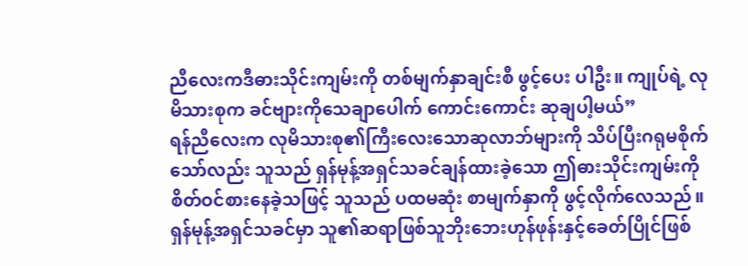ညီလေးကဒီဓားသိုင်းကျမ်းကို တစ်မျက်နှာချင်းစီ ဖွင့်ပေး ပါဦး။ ကျုပ်ရဲ့ လုမိသားစုက ခင်ဗျားကိုသေချာပေါက် ကောင်းကောင်း ဆုချပါ့မယ်”
ရန်ညီလေးက လုမိသားစု၏ကြီးလေးသောဆုလာဘ်များကို သိပ်ပြီးဂရုမစိုက်သော်လည်း သူသည် ရှန်မုန့်အရှင်သခင်ချန်ထားခဲ့သော ဤဓားသိုင်းကျမ်းကိုစိတ်ဝင်စားနေခဲ့သဖြင့် သူသည် ပထမဆုံး စာမျက်နှာကို ဖွင့်လိုက်လေသည်။
ရှန်မုန့်အရှင်သခင်မှာ သူ၏ဆရာဖြစ်သူဘိုးဘေးဟုန်ဖုန်းနှင့်ခေတ်ပြိုင်ဖြစ်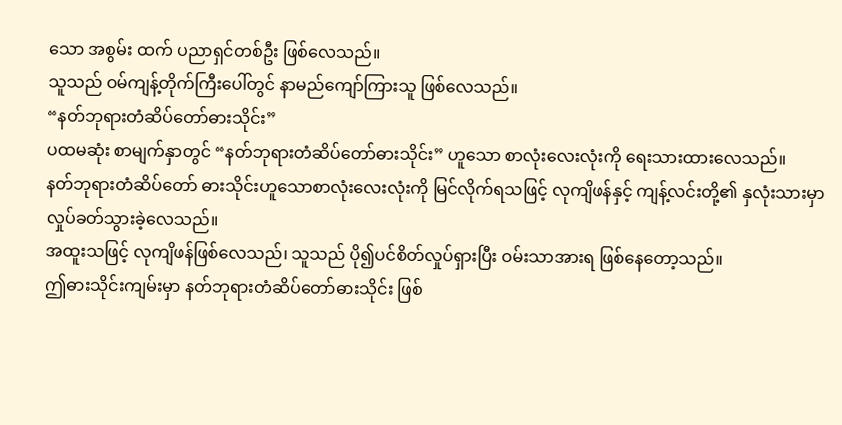သော အစွမ်း ထက် ပညာရှင်တစ်ဦး ဖြစ်လေသည်။
သူသည် ဝမ်ကျန့်တိုက်ကြီးပေါ်တွင် နာမည်ကျော်ကြားသူ ဖြစ်လေသည်။
“နတ်ဘုရားတံဆိပ်တော်ဓားသိုင်း”
ပထမဆုံး စာမျက်နှာတွင် “နတ်ဘုရားတံဆိပ်တော်ဓားသိုင်း” ဟူသော စာလုံးလေးလုံးကို ရေးသားထားလေသည်။
နတ်ဘုရားတံဆိပ်တော် ဓားသိုင်းဟူသောစာလုံးလေးလုံးကို မြင်လိုက်ရသဖြင့် လုကျိဖန်နှင့် ကျန့်လင်းတို့၏ နှလုံးသားမှာလှုပ်ခတ်သွားခဲ့လေသည်။
အထူးသဖြင့် လုကျိဖန်ဖြစ်လေသည်၊ သူသည် ပို၍ပင်စိတ်လှုပ်ရှားပြီး ဝမ်းသာအားရ ဖြစ်နေတော့သည်။
ဤဓားသိုင်းကျမ်းမှာ နတ်ဘုရားတံဆိပ်တော်ဓားသိုင်း ဖြစ်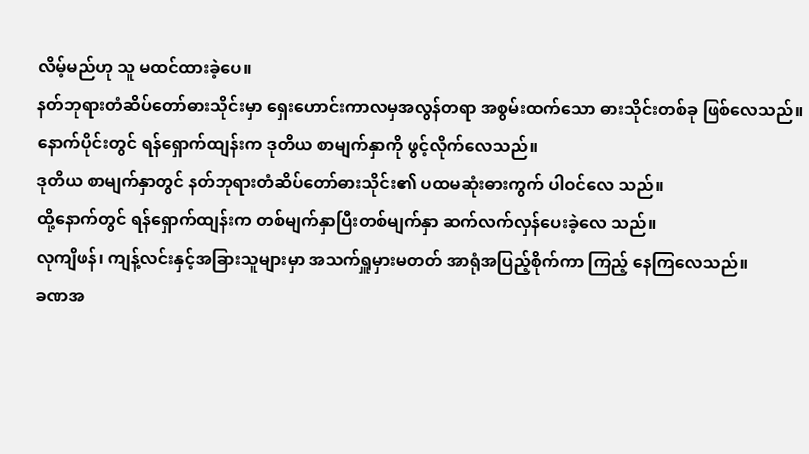လိမ့်မည်ဟု သူ မထင်ထားခဲ့ပေ။
နတ်ဘုရားတံဆိပ်တော်ဓားသိုင်းမှာ ရှေးဟောင်းကာလမှအလွန်တရာ အစွမ်းထက်သော ဓားသိုင်းတစ်ခု ဖြစ်လေသည်။
နောက်ပိုင်းတွင် ရန်ရှောက်ထျန်းက ဒုတိယ စာမျက်နှာကို ဖွင့်လိုက်လေသည်။
ဒုတိယ စာမျက်နှာတွင် နတ်ဘုရားတံဆိပ်တော်ဓားသိုင်း၏ ပထမဆုံးဓားကွက် ပါဝင်လေ သည်။
ထို့နောက်တွင် ရန်ရှောက်ထျန်းက တစ်မျက်နှာပြီးတစ်မျက်နှာ ဆက်လက်လှန်ပေးခဲ့လေ သည်။
လုကျိဖန်၊ ကျန့်လင်းနှင့်အခြားသူများမှာ အသက်ရှူမှားမတတ် အာရုံအပြည့်စိုက်ကာ ကြည့် နေကြလေသည်။
ခဏအ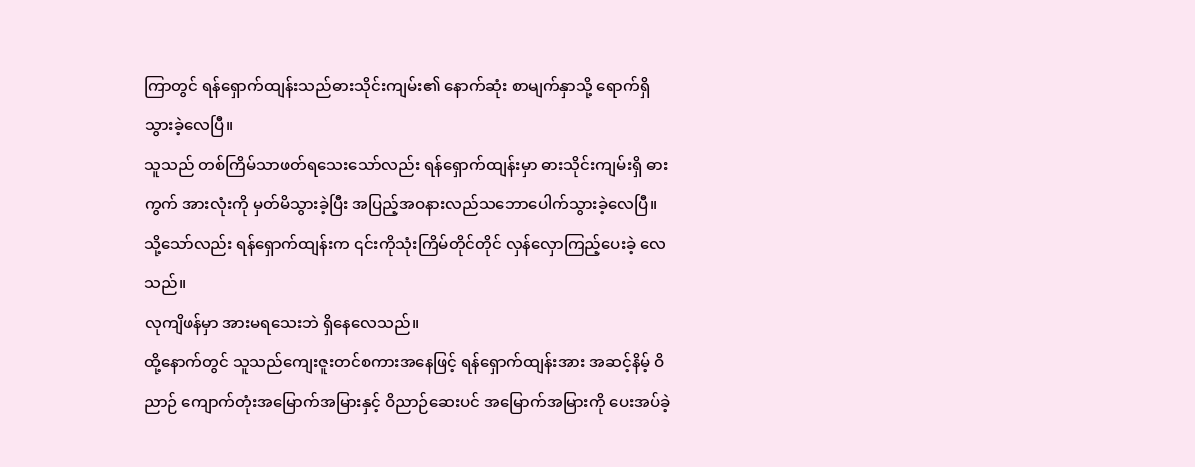ကြာတွင် ရန်ရှောက်ထျန်းသည်ဓားသိုင်းကျမ်း၏ နောက်ဆုံး စာမျက်နှာသို့ ရောက်ရှိ သွားခဲ့လေပြီ။
သူသည် တစ်ကြိမ်သာဖတ်ရသေးသော်လည်း ရန်ရှောက်ထျန်းမှာ ဓားသိုင်းကျမ်းရှိ ဓားကွက် အားလုံးကို မှတ်မိသွားခဲ့ပြီး အပြည့်အဝနားလည်သဘောပေါက်သွားခဲ့လေပြီ။
သို့သော်လည်း ရန်ရှောက်ထျန်းက ၎င်းကိုသုံးကြိမ်တိုင်တိုင် လှန်လှောကြည့်ပေးခဲ့ လေသည်။
လုကျိဖန်မှာ အားမရသေးဘဲ ရှိနေလေသည်။
ထို့နောက်တွင် သူသည်ကျေးဇူးတင်စကားအနေဖြင့် ရန်ရှောက်ထျန်းအား အဆင့်နိမ့် ဝိညာဉ် ကျောက်တုံးအမြောက်အမြားနှင့် ဝိညာဉ်ဆေးပင် အမြောက်အမြားကို ပေးအပ်ခဲ့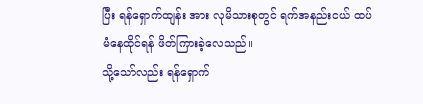ပြီး ရန်ရှောက်ထျန်း အား လုမိသားစုတွင် ရက်အနည်းငယ် ထပ်မံနေထိုင်ရန် ဖိတ်ကြားခဲ့လေသည်။
သို့သော်လည်း ရန်ရှောက်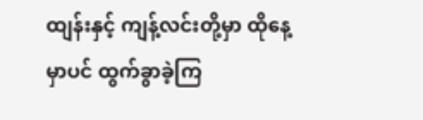ထျန်းနှင့် ကျန့်လင်းတို့မှာ ထိုနေ့မှာပင် ထွက်ခွာခဲ့ကြ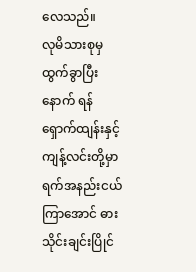လေသည်။
လုမိသားစုမှ ထွက်ခွာပြီးနောက် ရန်ရှောက်ထျန်းနှင့်ကျန့်လင်းတို့မှာ ရက်အနည်းငယ် ကြာအောင် ဓားသိုင်းချင်းပြိုင်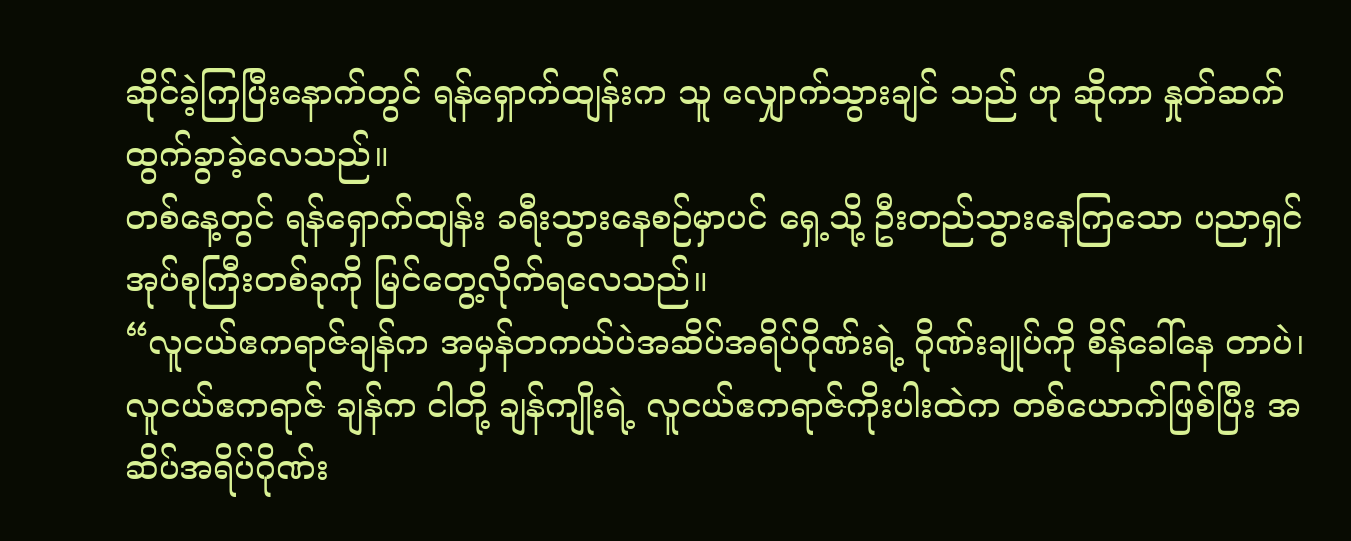ဆိုင်ခဲ့ကြပြီးနောက်တွင် ရန်ရှောက်ထျန်းက သူ လျှောက်သွားချင် သည် ဟု ဆိုကာ နှုတ်ဆက် ထွက်ခွာခဲ့လေသည်။
တစ်နေ့တွင် ရန်ရှောက်ထျန်း ခရီးသွားနေစဉ်မှာပင် ရှေ့သို့ ဦးတည်သွားနေကြသော ပညာရှင် အုပ်စုကြီးတစ်ခုကို မြင်တွေ့လိုက်ရလေသည်။
“လူငယ်ဧကရာဇ်ချန်က အမှန်တကယ်ပဲအဆိပ်အရိပ်ဂိုဏ်းရဲ့ ဂိုဏ်းချုပ်ကို စိန်ခေါ်နေ တာပဲ၊ လူငယ်ဧကရာဇ် ချန်က ငါတို့ ချန်ကျိုးရဲ့ လူငယ်ဧကရာဇ်ကိုးပါးထဲက တစ်ယောက်ဖြစ်ပြီး အဆိပ်အရိပ်ဂိုဏ်း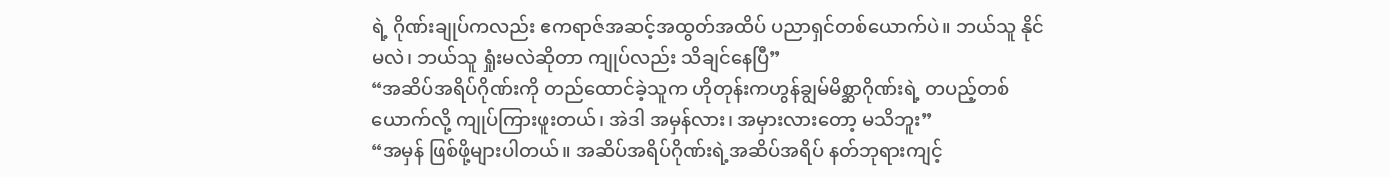ရဲ့ ဂိုဏ်းချုပ်ကလည်း ဧကရာဇ်အဆင့်အထွတ်အထိပ် ပညာရှင်တစ်ယောက်ပဲ။ ဘယ်သူ နိုင်မလဲ၊ ဘယ်သူ ရှုံးမလဲဆိုတာ ကျုပ်လည်း သိချင်နေပြီ”
“အဆိပ်အရိပ်ဂိုဏ်းကို တည်ထောင်ခဲ့သူက ဟိုတုန်းကဟွန်ချွမ်မိစ္ဆာဂိုဏ်းရဲ့ တပည့်တစ် ယောက်လို့ ကျုပ်ကြားဖူးတယ်၊ အဲဒါ အမှန်လား၊ အမှားလားတော့ မသိဘူး”
“အမှန် ဖြစ်ဖို့များပါတယ်။ အဆိပ်အရိပ်ဂိုဏ်းရဲ့အဆိပ်အရိပ် နတ်ဘုရားကျင့်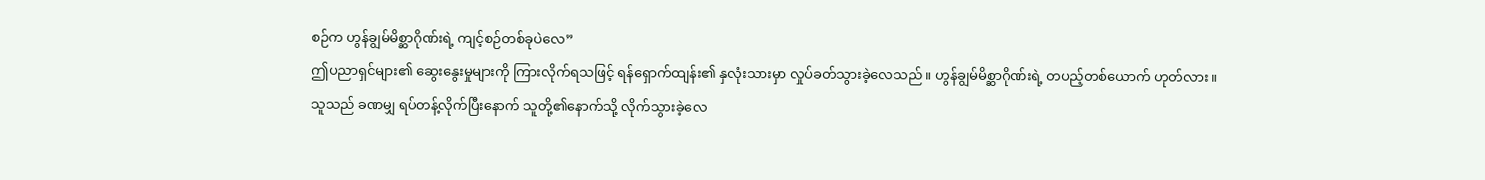စဉ်က ဟွန်ချွမ်မိစ္ဆာဂိုဏ်းရဲ့ ကျင့်စဉ်တစ်ခုပဲလေ”
ဤပညာရှင်များ၏ ဆွေးနွေးမှုများကို ကြားလိုက်ရသဖြင့် ရန်ရှောက်ထျန်း၏ နှလုံးသားမှာ လှုပ်ခတ်သွားခဲ့လေသည်။ ဟွန်ချွမ်မိစ္ဆာဂိုဏ်းရဲ့ တပည့်တစ်ယောက် ဟုတ်လား။
သူသည် ခဏမျှ ရပ်တန့်လိုက်ပြီးနောက် သူတို့၏နောက်သို့ လိုက်သွားခဲ့လေ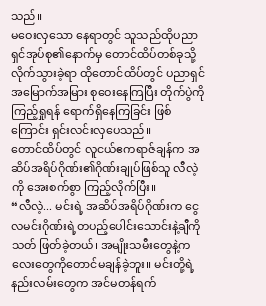သည်။
မဝေးလှသော နေရာတွင် သူသည်ထိုပညာရှင်အုပ်စု၏နောက်မှ တောင်ထိပ်တစ်ခုသို့ လိုက်သွားခဲ့ရာ ထိုတောင်ထိပ်တွင် ပညာရှင် အမြောက်အမြား စုဝေးနေကြပြီး တိုက်ပွဲကို ကြည့်ရှုရန် ရောက်ရှိနေကြခြင်း ဖြစ်ကြောင်း ရှင်းလင်းလှပေသည်။
တောင်ထိပ်တွင် လူငယ်ဧကရာဇ်ချန်က အဆိပ်အရိပ်ဂိုဏ်း၏ဂိုဏ်းချုပ်ဖြစ်သူ လီလဲ့ကို အေးစက်စွာ ကြည့်လိုက်ပြီး။
“လီလဲ့... မင်းရဲ့ အဆိပ်အရိပ်ဂိုဏ်းက ငွေလမင်းဂိုဏ်းရဲ့တပည့်ပေါင်းသောင်းနဲ့ချီကို သတ် ဖြတ်ခဲ့တယ်၊ အမျိုးသမီးတွေနဲ့ကလေးတွေကိုတောင်မချန်ခဲ့ဘူး။ မင်းတို့ရဲ့ နည်းလမ်းတွေက အင်မတန်ရက်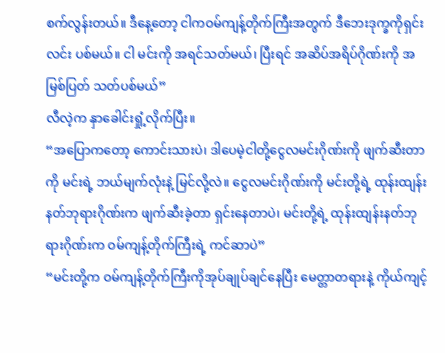စက်လွန်းတယ်။ ဒီနေ့တော့ ငါကဝမ်ကျန့်တိုက်ကြီးအတွက် ဒီဘေးဒုက္ခကိုရှင်းလင်း ပစ်မယ်။ ငါ မင်းကို အရင်သတ်မယ်၊ ပြီးရင် အဆိပ်အရိပ်ဂိုဏ်းကို အမြစ်ပြတ် သတ်ပစ်မယ်”
လီလဲ့က နှာခေါင်းရှုံ့လိုက်ပြီး။
“အပြောကတော့ ကောင်းသားပဲ၊ ဒါပေမဲ့ငါတို့ငွေလမင်းဂိုဏ်းကို ဖျက်ဆီးတာကို မင်းရဲ့ ဘယ်မျက်လုံးနဲ့ မြင်လို့လဲ။ ငွေလမင်းဂိုဏ်းကို မင်းတို့ရဲ့ ထုန်းထျန်းနတ်ဘုရားဂိုဏ်းက ဖျက်ဆီးခဲ့တာ ရှင်းနေတာပဲ၊ မင်းတို့ရဲ့ ထုန်းထျန်းနတ်ဘုရားဂိုဏ်းက ဝမ်ကျန့်တိုက်ကြီးရဲ့ ကင်ဆာပဲ”
“မင်းတို့က ဝမ်ကျန့်တိုက်ကြီးကိုအုပ်ချုပ်ချင်နေပြီး မေတ္တာတရားနဲ့ ကိုယ်ကျင့်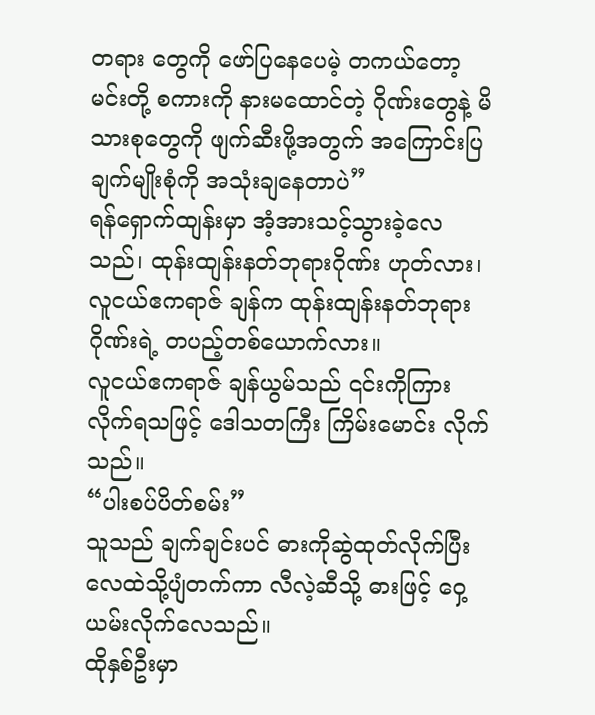တရား တွေကို ဖော်ပြနေပေမဲ့ တကယ်တော့ မင်းတို့ စကားကို နားမထောင်တဲ့ ဂိုဏ်းတွေနဲ့ မိသားစုတွေကို ဖျက်ဆီးဖို့အတွက် အကြောင်းပြချက်မျိုးစုံကို အသုံးချနေတာပဲ”
ရန်ရှောက်ထျန်းမှာ အံ့အားသင့်သွားခဲ့လေသည်၊ ထုန်းထျန်းနတ်ဘုရားဂိုဏ်း ဟုတ်လား၊ လူငယ်ဧကရာဇ် ချန်က ထုန်းထျန်းနတ်ဘုရားဂိုဏ်းရဲ့ တပည့်တစ်ယောက်လား။
လူငယ်ဧကရာဇ် ချန်ယွမ်သည် ၎င်းကိုကြားလိုက်ရသဖြင့် ဒေါသတကြီး ကြိမ်းမောင်း လိုက်သည်။
“ပါးစပ်ပိတ်စမ်း”
သူသည် ချက်ချင်းပင် ဓားကိုဆွဲထုတ်လိုက်ပြီး လေထဲသို့ပျံတက်ကာ လီလဲ့ဆီသို့ ဓားဖြင့် ဝှေ့ယမ်းလိုက်လေသည်။
ထိုနှစ်ဦးမှာ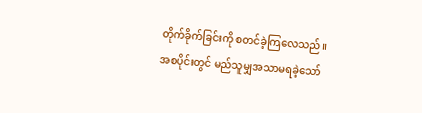တိုက်ခိုက်ခြင်းကို စတင်ခဲ့ကြလေသည်။
အစပိုင်းတွင် မည်သူမျှအသာမရခဲ့သော်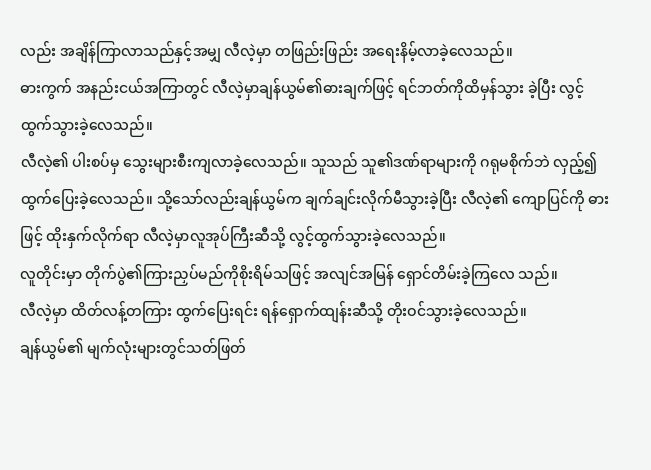လည်း အချိန်ကြာလာသည်နှင့်အမျှ လီလဲ့မှာ တဖြည်းဖြည်း အရေးနိမ့်လာခဲ့လေသည်။
ဓားကွက် အနည်းငယ်အကြာတွင် လီလဲ့မှာချန်ယွမ်၏ဓားချက်ဖြင့် ရင်ဘတ်ကိုထိမှန်သွား ခဲ့ပြီး လွင့်ထွက်သွားခဲ့လေသည်။
လီလဲ့၏ ပါးစပ်မှ သွေးများစီးကျလာခဲ့လေသည်။ သူသည် သူ၏ဒဏ်ရာများကို ဂရုမစိုက်ဘဲ လှည့်၍ ထွက်ပြေးခဲ့လေသည်။ သို့သော်လည်းချန်ယွမ်က ချက်ချင်းလိုက်မီသွားခဲ့ပြီး လီလဲ့၏ ကျောပြင်ကို ဓားဖြင့် ထိုးနှက်လိုက်ရာ လီလဲ့မှာလူအုပ်ကြီးဆီသို့ လွင့်ထွက်သွားခဲ့လေသည်။
လူတိုင်းမှာ တိုက်ပွဲ၏ကြားညှပ်မည်ကိုစိုးရိမ်သဖြင့် အလျင်အမြန် ရှောင်တိမ်းခဲ့ကြလေ သည်။
လီလဲ့မှာ ထိတ်လန့်တကြား ထွက်ပြေးရင်း ရန်ရှောက်ထျန်းဆီသို့ တိုးဝင်သွားခဲ့လေသည်။
ချန်ယွမ်၏ မျက်လုံးများတွင်သတ်ဖြတ်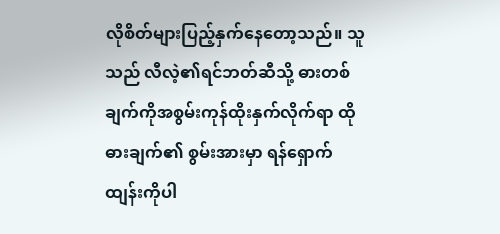လိုစိတ်များပြည့်နှက်နေတော့သည်။ သူသည် လီလဲ့၏ရင်ဘတ်ဆီသို့ ဓားတစ်ချက်ကိုအစွမ်းကုန်ထိုးနှက်လိုက်ရာ ထိုဓားချက်၏ စွမ်းအားမှာ ရန်ရှောက်ထျန်းကိုပါ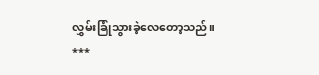လွှမ်းခြုံသွားခဲ့လေတော့သည်။
***